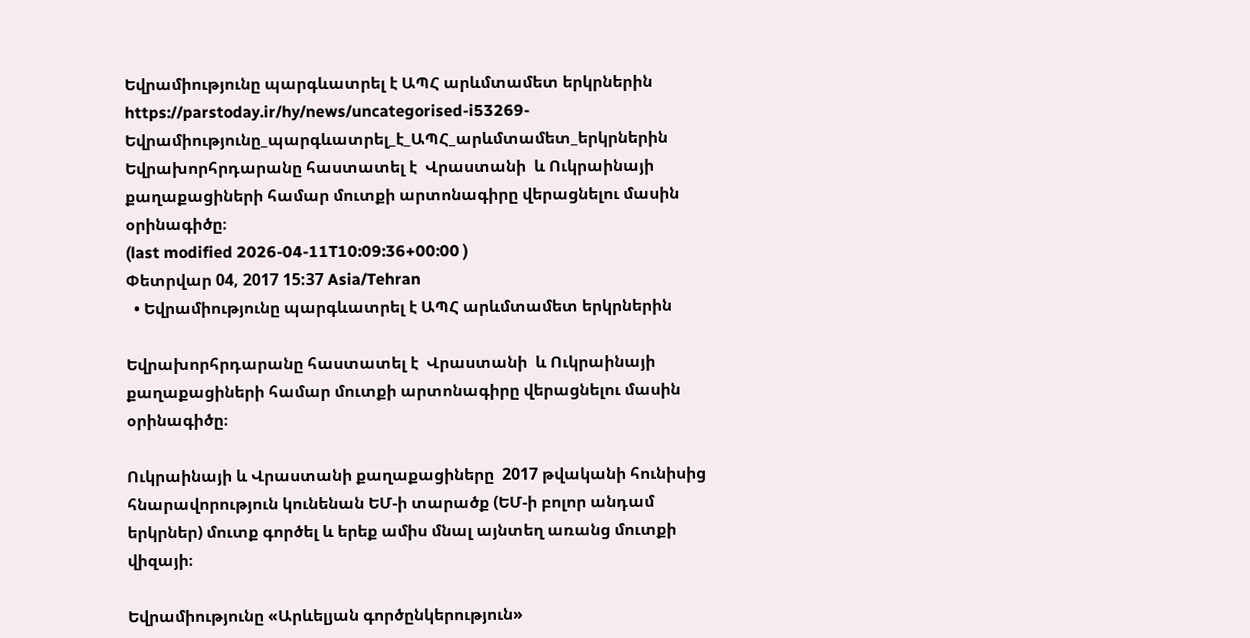Եվրամիությունը պարգևատրել է ԱՊՀ արևմտամետ երկրներին
https://parstoday.ir/hy/news/uncategorised-i53269-Եվրամիությունը_պարգևատրել_է_ԱՊՀ_արևմտամետ_երկրներին
Եվրախորհրդարանը հաստատել է  Վրաստանի  և Ուկրաինայի քաղաքացիների համար մուտքի արտոնագիրը վերացնելու մասին օրինագիծը։
(last modified 2026-04-11T10:09:36+00:00 )
Փետրվար 04, 2017 15:37 Asia/Tehran
  • Եվրամիությունը պարգևատրել է ԱՊՀ արևմտամետ երկրներին

Եվրախորհրդարանը հաստատել է  Վրաստանի  և Ուկրաինայի քաղաքացիների համար մուտքի արտոնագիրը վերացնելու մասին օրինագիծը։

Ուկրաինայի և Վրաստանի քաղաքացիները  2017 թվականի հունիսից հնարավորություն կունենան ԵՄ-ի տարածք (ԵՄ-ի բոլոր անդամ երկրներ) մուտք գործել և երեք ամիս մնալ այնտեղ առանց մուտքի վիզայի։

Եվրամիությունը «Արևելյան գործընկերություն»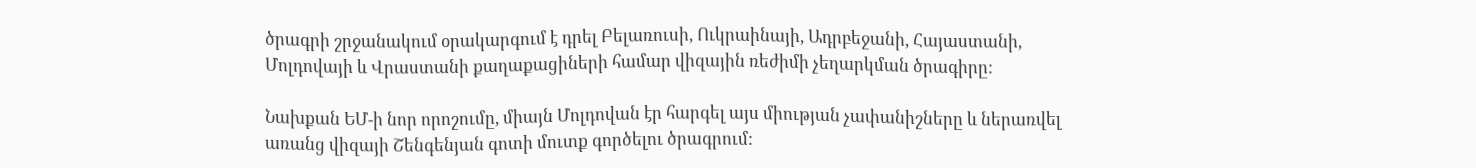ծրագրի շրջանակում օրակարգում է դրել Բելառուսի, Ուկրաինայի, Ադրբեջանի, Հայաստանի, Մոլդովայի և Վրաստանի քաղաքացիների համար վիզային ռեժիմի չեղարկման ծրագիրը:

Նախքան ԵՄ-ի նոր որոշումը, միայն Մոլդովան էր հարգել այս միության չափանիշները և ներառվել  առանց վիզայի Շենգենյան գոտի մուտք գործելու ծրագրում: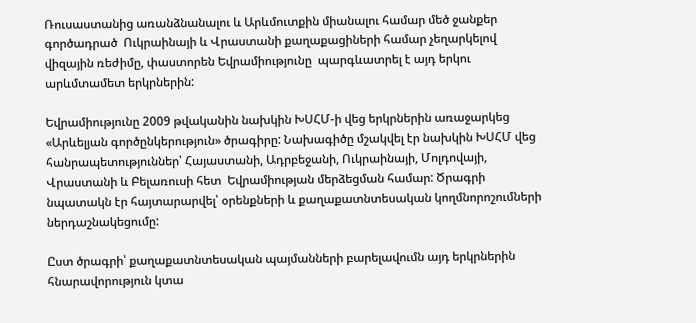Ռուսաստանից առանձնանալու և Արևմուտքին միանալու համար մեծ ջանքեր գործադրած  Ուկրաինայի և Վրաստանի քաղաքացիների համար չեղարկելով վիզային ռեժիմը, փաստորեն Եվրամիությունը  պարգևատրել է այդ երկու արևմտամետ երկրներին:

Եվրամիությունը 2009 թվականին նախկին ԽՍՀՄ-ի վեց երկրներին առաջարկեց «Արևելյան գործընկերություն» ծրագիրը: Նախագիծը մշակվել էր նախկին ԽՍՀՄ վեց հանրապետություններ՝ Հայաստանի, Ադրբեջանի, Ուկրաինայի, Մոլդովայի, Վրաստանի և Բելառուսի հետ  Եվրամիության մերձեցման համար: Ծրագրի նպատակն էր հայտարարվել՝ օրենքների և քաղաքատնտեսական կողմնորոշումների ներդաշնակեցումը:

Ըստ ծրագրի՝ քաղաքատնտեսական պայմանների բարելավումն այդ երկրներին հնարավորություն կտա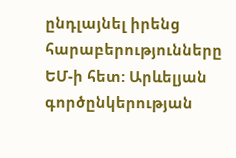ընդլայնել իրենց հարաբերությունները ԵՄ-ի հետ: Արևելյան գործընկերության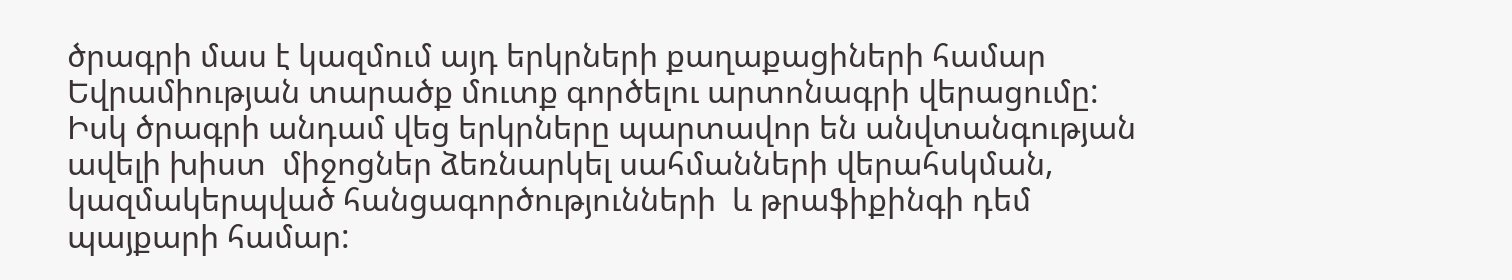ծրագրի մաս է կազմում այդ երկրների քաղաքացիների համար Եվրամիության տարածք մուտք գործելու արտոնագրի վերացումը: Իսկ ծրագրի անդամ վեց երկրները պարտավոր են անվտանգության ավելի խիստ  միջոցներ ձեռնարկել սահմանների վերահսկման, կազմակերպված հանցագործությունների  և թրաֆիքինգի դեմ պայքարի համար: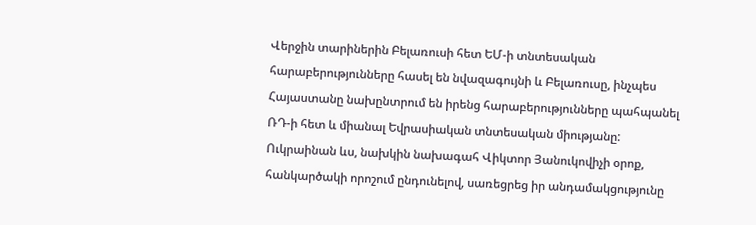Վերջին տարիներին Բելառուսի հետ ԵՄ-ի տնտեսական հարաբերությունները հասել են նվազագույնի և Բելառուսը, ինչպես Հայաստանը նախընտրում են իրենց հարաբերությունները պահպանել ՌԴ-ի հետ և միանալ Եվրասիական տնտեսական միությանը: Ուկրաինան ևս, նախկին նախագահ Վիկտոր Յանուկովիչի օրոք, հանկարծակի որոշում ընդունելով, սառեցրեց իր անդամակցությունը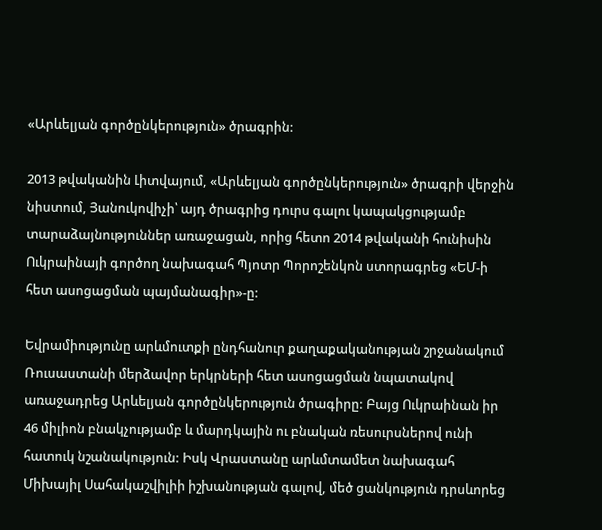«Արևելյան գործընկերություն» ծրագրին:

2013 թվականին Լիտվայում, «Արևելյան գործընկերություն» ծրագրի վերջին նիստում, Յանուկովիչի՝ այդ ծրագրից դուրս գալու կապակցությամբ տարաձայնություններ առաջացան, որից հետո 2014 թվականի հունիսին Ուկրաինայի գործող նախագահ Պյոտր Պորոշենկոն ստորագրեց «ԵՄ-ի հետ ասոցացման պայմանագիր»-ը:

Եվրամիությունը արևմուտքի ընդհանուր քաղաքականության շրջանակում Ռուսաստանի մերձավոր երկրների հետ ասոցացման նպատակով առաջադրեց Արևելյան գործընկերություն ծրագիրը: Բայց Ուկրաինան իր 46 միլիոն բնակչությամբ և մարդկային ու բնական ռեսուրսներով ունի հատուկ նշանակություն: Իսկ Վրաստանը արևմտամետ նախագահ Միխայիլ Սահակաշվիլիի իշխանության գալով, մեծ ցանկություն դրսևորեց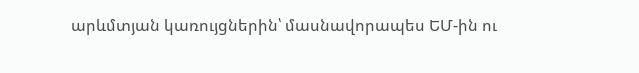արևմտյան կառույցներին՝ մասնավորապես ԵՄ-ին ու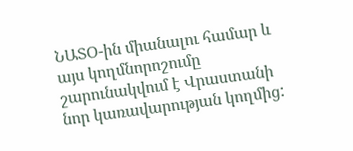ՆԱՏՕ-ին միանալու համար և այս կողմնորոշումը շարունակվում է Վրաստանի նոր կառավարության կողմից: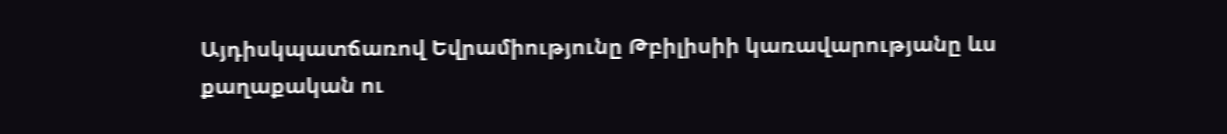Այդիսկպատճառով Եվրամիությունը Թբիլիսիի կառավարությանը ևս քաղաքական ու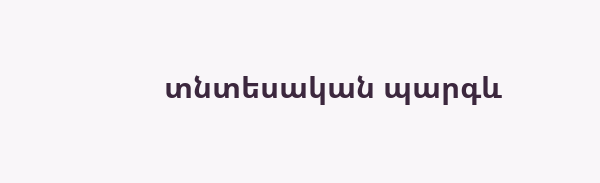տնտեսական պարգև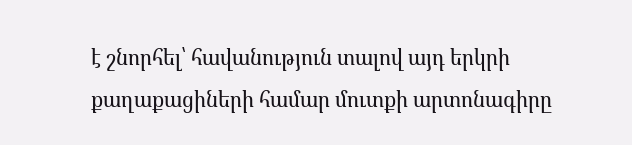է շնորհել՝ հավանություն տալով այդ երկրի քաղաքացիների համար մուտքի արտոնագիրը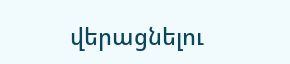վերացնելու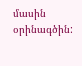մասին օրինագծին: